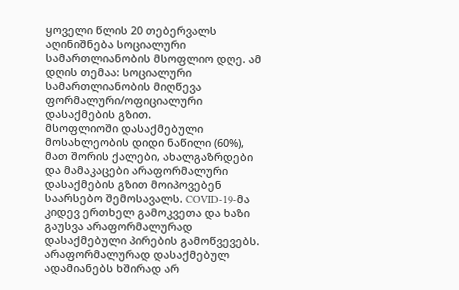ყოველი წლის 20 თებერვალს აღინიშნება სოციალური სამართლიანობის მსოფლიო დღე. ამ დღის თემაა: სოციალური სამართლიანობის მიღწევა ფორმალური/ოფიციალური დასაქმების გზით.
მსოფლიოში დასაქმებული მოსახლეობის დიდი ნაწილი (60%), მათ შორის ქალები, ახალგაზრდები და მამაკაცები არაფორმალური დასაქმების გზით მოიპოვებენ საარსებო შემოსავალს. COVID-19-მა კიდევ ერთხელ გამოკვეთა და ხაზი გაუსვა არაფორმალურად დასაქმებული პირების გამოწვევებს. არაფორმალურად დასაქმებულ ადამიანებს ხშირად არ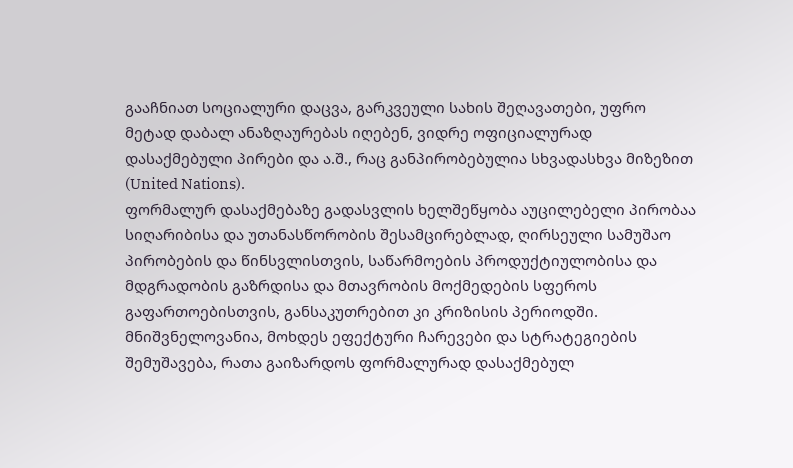გააჩნიათ სოციალური დაცვა, გარკვეული სახის შეღავათები, უფრო მეტად დაბალ ანაზღაურებას იღებენ, ვიდრე ოფიციალურად დასაქმებული პირები და ა.შ., რაც განპირობებულია სხვადასხვა მიზეზით (United Nations).
ფორმალურ დასაქმებაზე გადასვლის ხელშეწყობა აუცილებელი პირობაა სიღარიბისა და უთანასწორობის შესამცირებლად, ღირსეული სამუშაო პირობების და წინსვლისთვის, საწარმოების პროდუქტიულობისა და მდგრადობის გაზრდისა და მთავრობის მოქმედების სფეროს გაფართოებისთვის, განსაკუთრებით კი კრიზისის პერიოდში.
მნიშვნელოვანია, მოხდეს ეფექტური ჩარევები და სტრატეგიების შემუშავება, რათა გაიზარდოს ფორმალურად დასაქმებულ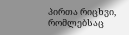პირთა რიცხვი, რომლებსაც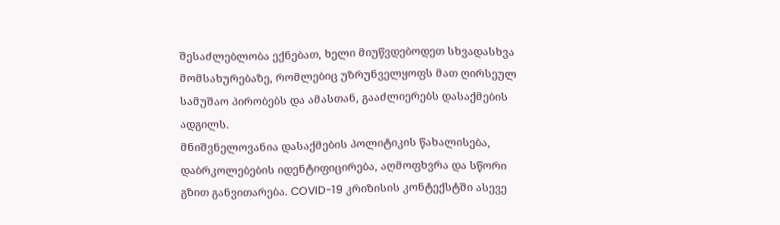შესაძლებლობა ექნებათ, ხელი მიუწვდებოდეთ სხვადასხვა მომსახურებაზე, რომლებიც უზრუნველყოფს მათ ღირსეულ სამუშაო პირობებს და ამასთან, გააძლიერებს დასაქმების ადგილს.
მნიშვნელოვანია დასაქმების პოლიტიკის წახალისება, დაბრკოლებების იდენტიფიცირება, აღმოფხვრა და სწორი გზით განვითარება. COVID-19 კრიზისის კონტექსტში ასევე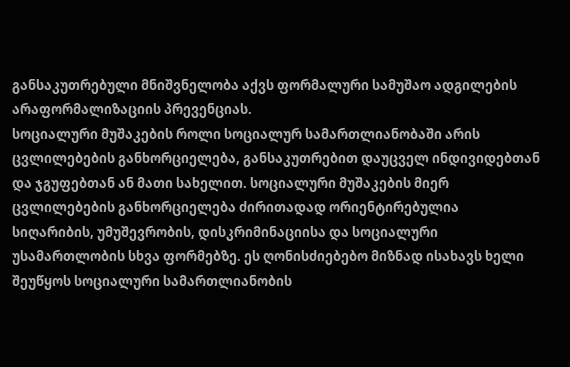განსაკუთრებული მნიშვნელობა აქვს ფორმალური სამუშაო ადგილების არაფორმალიზაციის პრევენციას.
სოციალური მუშაკების როლი სოციალურ სამართლიანობაში არის ცვლილებების განხორციელება, განსაკუთრებით დაუცველ ინდივიდებთან და ჯგუფებთან ან მათი სახელით. სოციალური მუშაკების მიერ ცვლილებების განხორციელება ძირითადად ორიენტირებულია სიღარიბის, უმუშევრობის, დისკრიმინაციისა და სოციალური უსამართლობის სხვა ფორმებზე. ეს ღონისძიებებო მიზნად ისახავს ხელი შეუწყოს სოციალური სამართლიანობის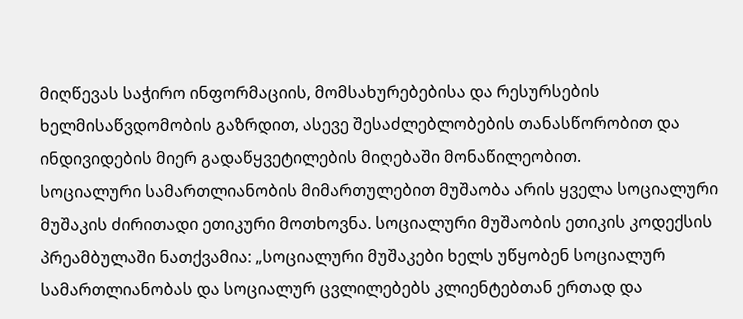მიღწევას საჭირო ინფორმაციის, მომსახურებებისა და რესურსების ხელმისაწვდომობის გაზრდით, ასევე შესაძლებლობების თანასწორობით და ინდივიდების მიერ გადაწყვეტილების მიღებაში მონაწილეობით.
სოციალური სამართლიანობის მიმართულებით მუშაობა არის ყველა სოციალური მუშაკის ძირითადი ეთიკური მოთხოვნა. სოციალური მუშაობის ეთიკის კოდექსის პრეამბულაში ნათქვამია: „სოციალური მუშაკები ხელს უწყობენ სოციალურ სამართლიანობას და სოციალურ ცვლილებებს კლიენტებთან ერთად და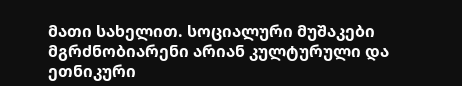მათი სახელით. სოციალური მუშაკები მგრძნობიარენი არიან კულტურული და ეთნიკური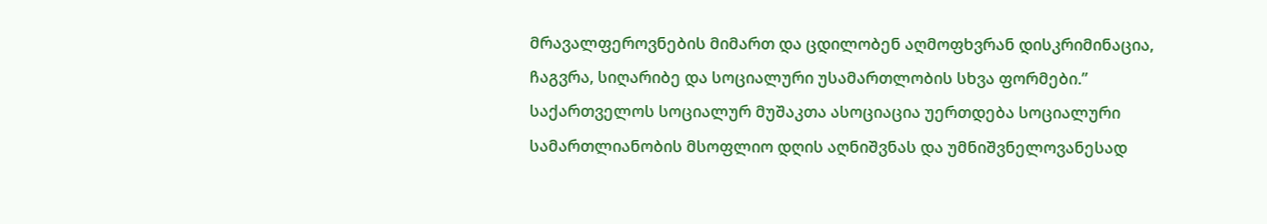მრავალფეროვნების მიმართ და ცდილობენ აღმოფხვრან დისკრიმინაცია, ჩაგვრა, სიღარიბე და სოციალური უსამართლობის სხვა ფორმები.”
საქართველოს სოციალურ მუშაკთა ასოციაცია უერთდება სოციალური სამართლიანობის მსოფლიო დღის აღნიშვნას და უმნიშვნელოვანესად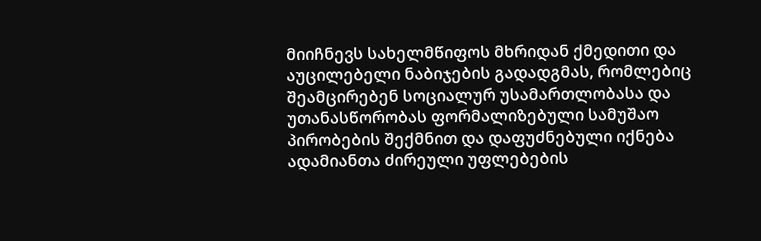მიიჩნევს სახელმწიფოს მხრიდან ქმედითი და აუცილებელი ნაბიჯების გადადგმას, რომლებიც შეამცირებენ სოციალურ უსამართლობასა და უთანასწორობას ფორმალიზებული სამუშაო პირობების შექმნით და დაფუძნებული იქნება ადამიანთა ძირეული უფლებების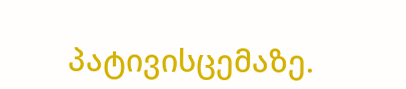პატივისცემაზე.